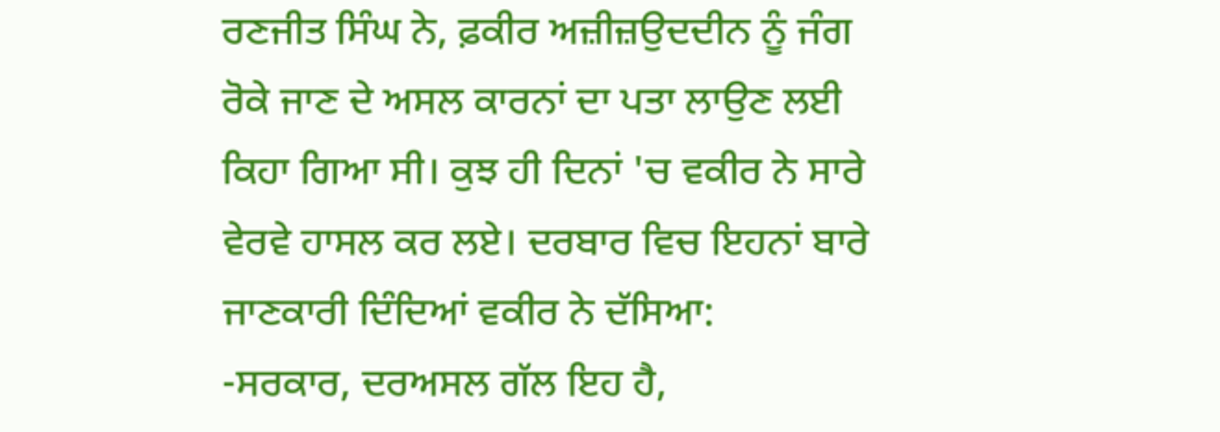ਰਣਜੀਤ ਸਿੰਘ ਨੇ, ਫ਼ਕੀਰ ਅਜ਼ੀਜ਼ਉਦਦੀਨ ਨੂੰ ਜੰਗ ਰੋਕੇ ਜਾਣ ਦੇ ਅਸਲ ਕਾਰਨਾਂ ਦਾ ਪਤਾ ਲਾਉਣ ਲਈ ਕਿਹਾ ਗਿਆ ਸੀ। ਕੁਝ ਹੀ ਦਿਨਾਂ 'ਚ ਵਕੀਰ ਨੇ ਸਾਰੇ ਵੇਰਵੇ ਹਾਸਲ ਕਰ ਲਏ। ਦਰਬਾਰ ਵਿਚ ਇਹਨਾਂ ਬਾਰੇ ਜਾਣਕਾਰੀ ਦਿੰਦਿਆਂ ਵਕੀਰ ਨੇ ਦੱਸਿਆ:
-ਸਰਕਾਰ, ਦਰਅਸਲ ਗੱਲ ਇਹ ਹੈ,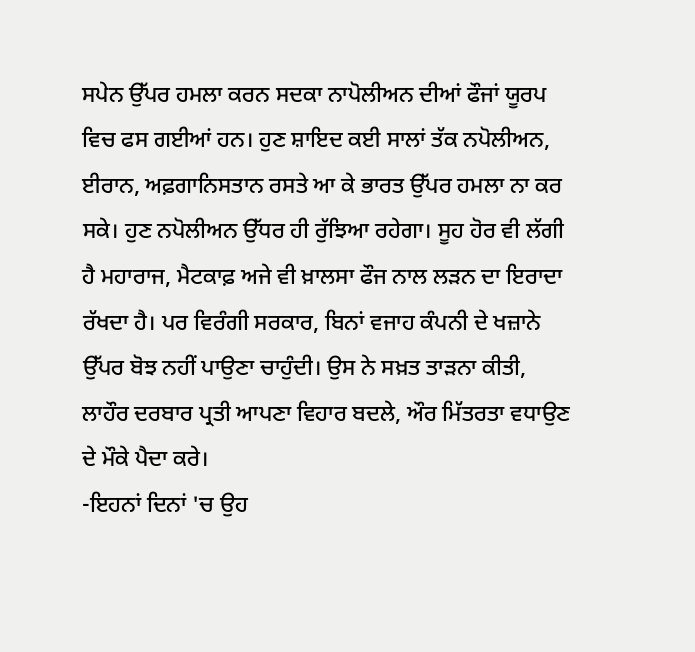ਸਪੇਨ ਉੱਪਰ ਹਮਲਾ ਕਰਨ ਸਦਕਾ ਨਾਪੋਲੀਅਨ ਦੀਆਂ ਫੌਜਾਂ ਯੂਰਪ ਵਿਚ ਫਸ ਗਈਆਂ ਹਨ। ਹੁਣ ਸ਼ਾਇਦ ਕਈ ਸਾਲਾਂ ਤੱਕ ਨਪੋਲੀਅਨ, ਈਰਾਨ, ਅਫ਼ਗਾਨਿਸਤਾਨ ਰਸਤੇ ਆ ਕੇ ਭਾਰਤ ਉੱਪਰ ਹਮਲਾ ਨਾ ਕਰ ਸਕੇ। ਹੁਣ ਨਪੋਲੀਅਨ ਉੱਧਰ ਹੀ ਰੁੱਝਿਆ ਰਹੇਗਾ। ਸੂਹ ਹੋਰ ਵੀ ਲੱਗੀ ਹੈ ਮਹਾਰਾਜ, ਮੈਟਕਾਫ਼ ਅਜੇ ਵੀ ਖ਼ਾਲਸਾ ਫੌਜ ਨਾਲ ਲੜਨ ਦਾ ਇਰਾਦਾ ਰੱਖਦਾ ਹੈ। ਪਰ ਵਿਰੰਗੀ ਸਰਕਾਰ, ਬਿਨਾਂ ਵਜਾਹ ਕੰਪਨੀ ਦੇ ਖਜ਼ਾਨੇ ਉੱਪਰ ਬੋਝ ਨਹੀਂ ਪਾਉਣਾ ਚਾਹੁੰਦੀ। ਉਸ ਨੇ ਸਖ਼ਤ ਤਾੜਨਾ ਕੀਤੀ, ਲਾਹੌਰ ਦਰਬਾਰ ਪ੍ਰਤੀ ਆਪਣਾ ਵਿਹਾਰ ਬਦਲੇ, ਔਰ ਮਿੱਤਰਤਾ ਵਧਾਉਣ ਦੇ ਮੌਕੇ ਪੈਦਾ ਕਰੇ।
-ਇਹਨਾਂ ਦਿਨਾਂ 'ਚ ਉਹ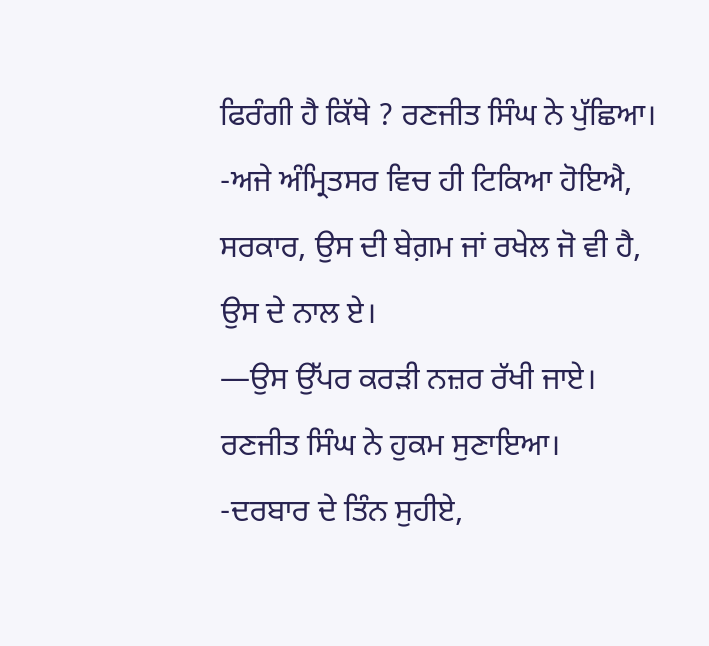ਫਿਰੰਗੀ ਹੈ ਕਿੱਥੇ ? ਰਣਜੀਤ ਸਿੰਘ ਨੇ ਪੁੱਛਿਆ।
-ਅਜੇ ਅੰਮ੍ਰਿਤਸਰ ਵਿਚ ਹੀ ਟਿਕਿਆ ਹੋਇਐ, ਸਰਕਾਰ, ਉਸ ਦੀ ਬੇਗ਼ਮ ਜਾਂ ਰਖੇਲ ਜੋ ਵੀ ਹੈ, ਉਸ ਦੇ ਨਾਲ ਏ।
—ਉਸ ਉੱਪਰ ਕਰੜੀ ਨਜ਼ਰ ਰੱਖੀ ਜਾਏ। ਰਣਜੀਤ ਸਿੰਘ ਨੇ ਹੁਕਮ ਸੁਣਾਇਆ।
-ਦਰਬਾਰ ਦੇ ਤਿੰਨ ਸੁਹੀਏ,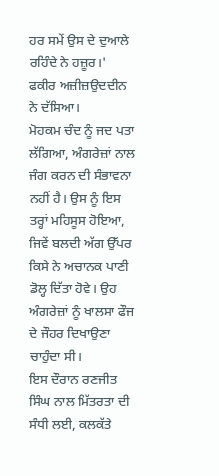ਹਰ ਸਮੇਂ ਉਸ ਦੇ ਦੁਆਲੇ ਰਹਿੰਦੇ ਨੇ ਹਜ਼ੂਰ।' ਫਕੀਰ ਅਜ਼ੀਜ਼ਉਦਦੀਨ ਨੇ ਦੱਸਿਆ।
ਮੋਹਕਮ ਚੰਦ ਨੂੰ ਜਦ ਪਤਾ ਲੱਗਿਆ, ਅੰਗਰੇਜ਼ਾਂ ਨਾਲ ਜੰਗ ਕਰਨ ਦੀ ਸੰਭਾਵਨਾ ਨਹੀਂ ਹੈ। ਉਸ ਨੂੰ ਇਸ ਤਰ੍ਹਾਂ ਮਹਿਸੂਸ ਹੋਇਆ, ਜਿਵੇਂ ਬਲਦੀ ਅੱਗ ਉੱਪਰ ਕਿਸੇ ਨੇ ਅਚਾਨਕ ਪਾਣੀ ਡੋਲ੍ਹ ਦਿੱਤਾ ਹੋਵੇ। ਉਹ ਅੰਗਰੇਜ਼ਾਂ ਨੂੰ ਖਾਲਸਾ ਫੌਜ ਦੇ ਜੌਹਰ ਦਿਖਾਉਣਾ ਚਾਹੁੰਦਾ ਸੀ।
ਇਸ ਦੌਰਾਨ ਰਣਜੀਤ ਸਿੰਘ ਨਾਲ ਮਿੱਤਰਤਾ ਦੀ ਸੰਧੀ ਲਈ, ਕਲਕੱਤੇ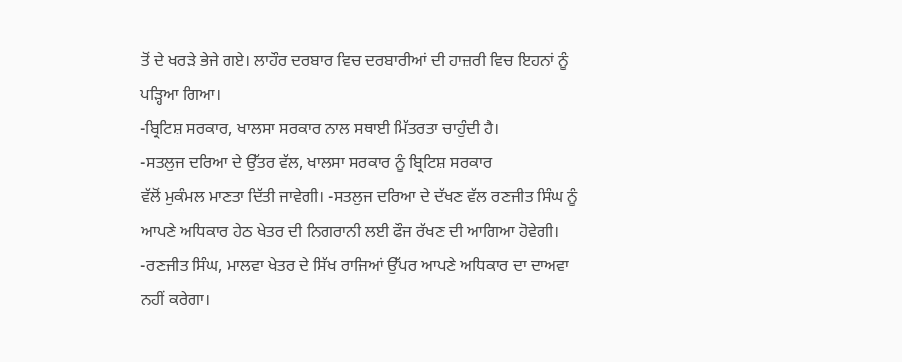ਤੋਂ ਦੇ ਖਰੜੇ ਭੇਜੇ ਗਏ। ਲਾਹੌਰ ਦਰਬਾਰ ਵਿਚ ਦਰਬਾਰੀਆਂ ਦੀ ਹਾਜ਼ਰੀ ਵਿਚ ਇਹਨਾਂ ਨੂੰ ਪੜ੍ਹਿਆ ਗਿਆ।
-ਬ੍ਰਿਟਿਸ਼ ਸਰਕਾਰ, ਖਾਲਸਾ ਸਰਕਾਰ ਨਾਲ ਸਥਾਈ ਮਿੱਤਰਤਾ ਚਾਹੁੰਦੀ ਹੈ।
-ਸਤਲੁਜ ਦਰਿਆ ਦੇ ਉੱਤਰ ਵੱਲ, ਖਾਲਸਾ ਸਰਕਾਰ ਨੂੰ ਬ੍ਰਿਟਿਸ਼ ਸਰਕਾਰ
ਵੱਲੋਂ ਮੁਕੰਮਲ ਮਾਣਤਾ ਦਿੱਤੀ ਜਾਵੇਗੀ। -ਸਤਲੁਜ ਦਰਿਆ ਦੇ ਦੱਖਣ ਵੱਲ ਰਣਜੀਤ ਸਿੰਘ ਨੂੰ ਆਪਣੇ ਅਧਿਕਾਰ ਹੇਠ ਖੇਤਰ ਦੀ ਨਿਗਰਾਨੀ ਲਈ ਫੌਜ ਰੱਖਣ ਦੀ ਆਗਿਆ ਹੋਵੇਗੀ।
-ਰਣਜੀਤ ਸਿੰਘ, ਮਾਲਵਾ ਖੇਤਰ ਦੇ ਸਿੱਖ ਰਾਜਿਆਂ ਉੱਪਰ ਆਪਣੇ ਅਧਿਕਾਰ ਦਾ ਦਾਅਵਾ ਨਹੀਂ ਕਰੇਗਾ।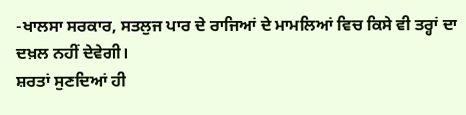-ਖਾਲਸਾ ਸਰਕਾਰ, ਸਤਲੁਜ ਪਾਰ ਦੇ ਰਾਜਿਆਂ ਦੇ ਮਾਮਲਿਆਂ ਵਿਚ ਕਿਸੇ ਵੀ ਤਰ੍ਹਾਂ ਦਾ ਦਖ਼ਲ ਨਹੀਂ ਦੇਵੇਗੀ।
ਸ਼ਰਤਾਂ ਸੁਣਦਿਆਂ ਹੀ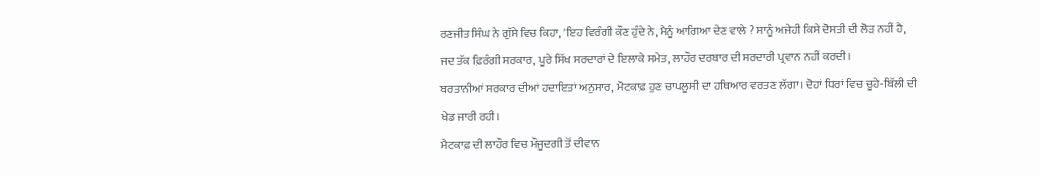ਰਣਜੀਤ ਸਿੰਘ ਨੇ ਗੁੱਸੇ ਵਿਚ ਕਿਹਾ, 'ਇਹ ਵਿਰੰਗੀ ਕੌਣ ਹੁੰਦੇ ਨੇ, ਮੈਨੂੰ ਆਗਿਆ ਦੇਣ ਵਾਲੇ ? ਸਾਨੂੰ ਅਜੇਹੀ ਕਿਸੇ ਦੋਸਤੀ ਦੀ ਲੋੜ ਨਹੀਂ ਹੈ, ਜਦ ਤੱਕ ਫ਼ਿਰੰਗੀ ਸਰਕਾਰ, ਪੂਰੇ ਸਿੱਖ ਸਰਦਾਰਾਂ ਦੇ ਇਲਾਕੇ ਸਮੇਤ, ਲਾਹੌਰ ਦਰਬਾਰ ਦੀ ਸਰਦਾਰੀ ਪ੍ਰਵਾਨ ਨਹੀਂ ਕਰਦੀ।
ਬਰਤਾਨੀਆਂ ਸਰਕਾਰ ਦੀਆਂ ਹਦਾਇਤਾਂ ਅਨੁਸਾਰ, ਮੋਟਕਾਫ਼ ਹੁਣ ਚਾਪਲੂਸੀ ਦਾ ਹਥਿਆਰ ਵਰਤਣ ਲੱਗਾ। ਦੋਹਾਂ ਧਿਰਾਂ ਵਿਚ ਚੂਹੇ-ਬਿੱਲੀ ਦੀ ਖੇਡ ਜਾਰੀ ਰਹੀ।
ਮੈਟਕਾਫ਼ ਦੀ ਲਾਹੌਰ ਵਿਚ ਮੌਜੂਦਗੀ ਤੋਂ ਦੀਵਾਨ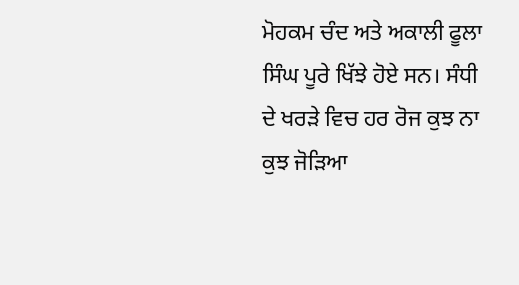ਮੋਹਕਮ ਚੰਦ ਅਤੇ ਅਕਾਲੀ ਫੂਲਾ ਸਿੰਘ ਪੂਰੇ ਖਿੱਝੇ ਹੋਏ ਸਨ। ਸੰਧੀ ਦੇ ਖਰੜੇ ਵਿਚ ਹਰ ਰੋਜ ਕੁਝ ਨਾ ਕੁਝ ਜੋੜਿਆ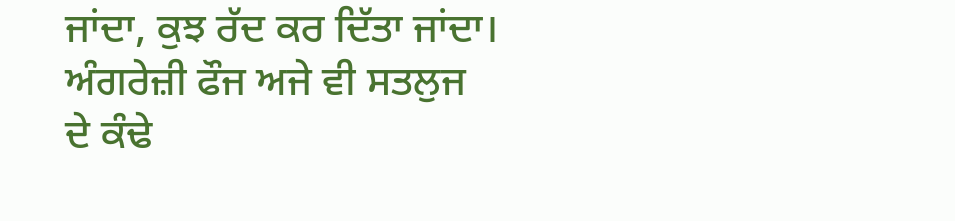ਜਾਂਦਾ, ਕੁਝ ਰੱਦ ਕਰ ਦਿੱਤਾ ਜਾਂਦਾ। ਅੰਗਰੇਜ਼ੀ ਫੌਜ ਅਜੇ ਵੀ ਸਤਲੁਜ ਦੇ ਕੰਢੇ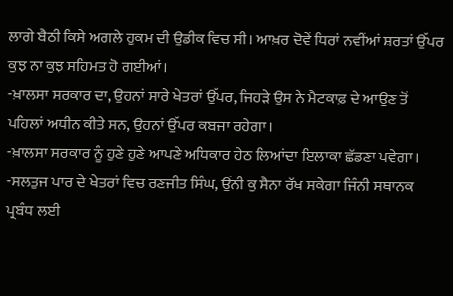ਲਾਗੇ ਬੈਠੀ ਕਿਸੇ ਅਗਲੇ ਹੁਕਮ ਦੀ ਉਡੀਕ ਵਿਚ ਸੀ। ਆਖ਼ਰ ਦੋਵੇਂ ਧਿਰਾਂ ਨਵੀਂਆਂ ਸ਼ਰਤਾਂ ਉੱਪਰ ਕੁਝ ਨਾ ਕੁਝ ਸਹਿਮਤ ਹੋ ਗਈਆਂ।
-ਖ਼ਾਲਸਾ ਸਰਕਾਰ ਦਾ, ਉਹਨਾਂ ਸਾਰੇ ਖੇਤਰਾਂ ਉੱਪਰ, ਜਿਹੜੇ ਉਸ ਨੇ ਮੈਟਕਾਫ਼ ਦੇ ਆਉਣ ਤੋਂ ਪਹਿਲਾਂ ਅਧੀਨ ਕੀਤੇ ਸਨ, ਉਹਨਾਂ ਉੱਪਰ ਕਬਜਾ ਰਹੇਗਾ।
-ਖ਼ਾਲਸਾ ਸਰਕਾਰ ਨੂੰ ਹੁਣੇ ਹੁਣੇ ਆਪਣੇ ਅਧਿਕਾਰ ਹੇਠ ਲਿਆਂਦਾ ਇਲਾਕਾ ਛੱਡਣਾ ਪਵੇਗਾ।
-ਸਲਤੁਜ ਪਾਰ ਦੇ ਖੇਤਰਾਂ ਵਿਚ ਰਣਜੀਤ ਸਿੰਘ, ਉਂਨੀ ਕੁ ਸੈਨਾ ਰੱਖ ਸਕੇਗਾ ਜਿੰਨੀ ਸਥਾਨਕ ਪ੍ਰਬੰਧ ਲਈ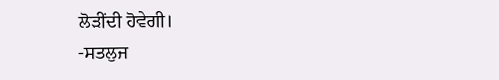ਲੋੜੀਂਦੀ ਹੋਵੇਗੀ।
-ਸਤਲੁਜ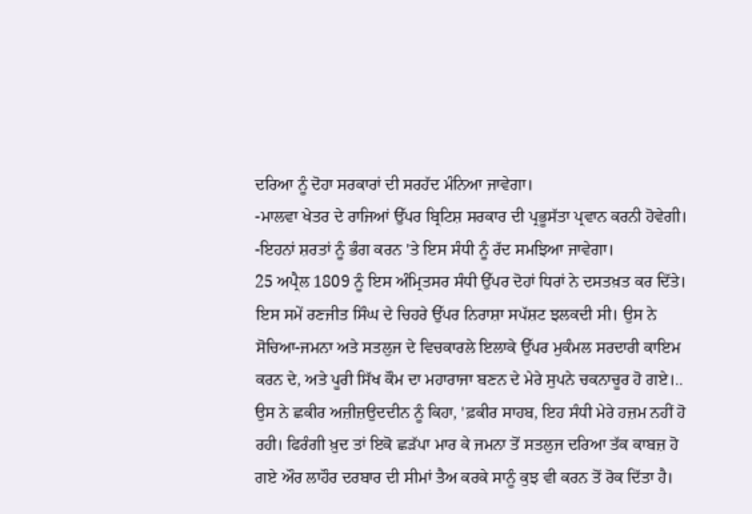ਦਰਿਆ ਨੂੰ ਦੋਹਾ ਸਰਕਾਰਾਂ ਦੀ ਸਰਹੱਦ ਮੰਨਿਆ ਜਾਵੇਗਾ।
-ਮਾਲਵਾ ਖੇਤਰ ਦੇ ਰਾਜਿਆਂ ਉੱਪਰ ਬ੍ਰਿਟਿਸ਼ ਸਰਕਾਰ ਦੀ ਪ੍ਰਭੂਸੱਤਾ ਪ੍ਰਵਾਨ ਕਰਨੀ ਹੋਵੇਗੀ।
-ਇਹਨਾਂ ਸ਼ਰਤਾਂ ਨੂੰ ਭੰਗ ਕਰਨ 'ਤੇ ਇਸ ਸੰਧੀ ਨੂੰ ਰੱਦ ਸਮਝਿਆ ਜਾਵੇਗਾ।
25 ਅਪ੍ਰੈਲ 1809 ਨੂੰ ਇਸ ਅੰਮ੍ਰਿਤਸਰ ਸੰਧੀ ਉੱਪਰ ਦੋਹਾਂ ਧਿਰਾਂ ਨੇ ਦਸਤਖ਼ਤ ਕਰ ਦਿੱਤੇ। ਇਸ ਸਮੇਂ ਰਣਜੀਤ ਸਿੰਘ ਦੇ ਚਿਹਰੇ ਉੱਪਰ ਨਿਰਾਸ਼ਾ ਸਪੱਸ਼ਟ ਝਲਕਦੀ ਸੀ। ਉਸ ਨੇ ਸੋਚਿਆ-ਜਮਨਾ ਅਤੇ ਸਤਲੁਜ ਦੇ ਵਿਚਕਾਰਲੇ ਇਲਾਕੇ ਉੱਪਰ ਮੁਕੰਮਲ ਸਰਦਾਰੀ ਕਾਇਮ ਕਰਨ ਦੇ, ਅਤੇ ਪੂਰੀ ਸਿੱਖ ਕੌਮ ਦਾ ਮਹਾਰਾਜਾ ਬਣਨ ਦੇ ਮੇਰੇ ਸੁਪਨੇ ਚਕਨਾਚੂਰ ਹੋ ਗਏ।.. ਉਸ ਨੇ ਛਕੀਰ ਅਜ਼ੀਜ਼ਉਦਦੀਨ ਨੂੰ ਕਿਹਾ, 'ਫ਼ਕੀਰ ਸਾਹਬ, ਇਹ ਸੰਧੀ ਮੇਰੇ ਹਜ਼ਮ ਨਹੀਂ ਹੋ ਰਹੀ। ਫਿਰੰਗੀ ਖ਼ੁਦ ਤਾਂ ਇਕੋ ਛੜੱਪਾ ਮਾਰ ਕੇ ਜਮਨਾ ਤੋਂ ਸਤਲੁਜ ਦਰਿਆ ਤੱਕ ਕਾਬਜ਼ ਹੋ ਗਏ ਔਰ ਲਾਹੌਰ ਦਰਬਾਰ ਦੀ ਸੀਮਾਂ ਤੈਅ ਕਰਕੇ ਸਾਨੂੰ ਕੁਝ ਵੀ ਕਰਨ ਤੋਂ ਰੋਕ ਦਿੱਤਾ ਹੈ।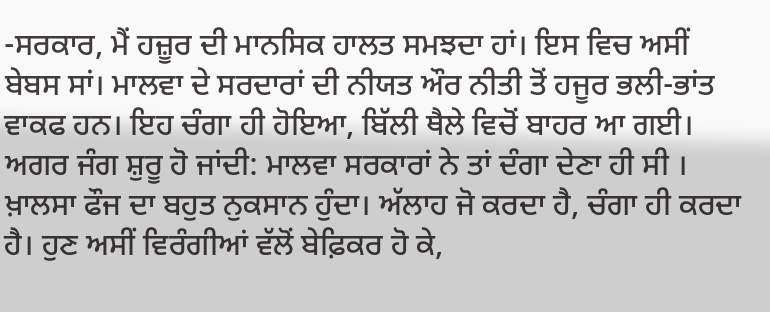-ਸਰਕਾਰ, ਮੈਂ ਹਜ਼ੂਰ ਦੀ ਮਾਨਸਿਕ ਹਾਲਤ ਸਮਝਦਾ ਹਾਂ। ਇਸ ਵਿਚ ਅਸੀਂ ਬੇਬਸ ਸਾਂ। ਮਾਲਵਾ ਦੇ ਸਰਦਾਰਾਂ ਦੀ ਨੀਯਤ ਔਰ ਨੀਤੀ ਤੋਂ ਹਜੂਰ ਭਲੀ-ਭਾਂਤ ਵਾਕਫ ਹਨ। ਇਹ ਚੰਗਾ ਹੀ ਹੋਇਆ, ਬਿੱਲੀ ਥੈਲੇ ਵਿਚੋਂ ਬਾਹਰ ਆ ਗਈ। ਅਗਰ ਜੰਗ ਸ਼ੁਰੂ ਹੋ ਜਾਂਦੀ: ਮਾਲਵਾ ਸਰਕਾਰਾਂ ਨੇ ਤਾਂ ਦੰਗਾ ਦੇਣਾ ਹੀ ਸੀ । ਖ਼ਾਲਸਾ ਫੌਜ ਦਾ ਬਹੁਤ ਨੁਕਸਾਨ ਹੁੰਦਾ। ਅੱਲਾਹ ਜੋ ਕਰਦਾ ਹੈ, ਚੰਗਾ ਹੀ ਕਰਦਾ ਹੈ। ਹੁਣ ਅਸੀਂ ਵਿਰੰਗੀਆਂ ਵੱਲੋਂ ਬੇਫ਼ਿਕਰ ਹੋ ਕੇ,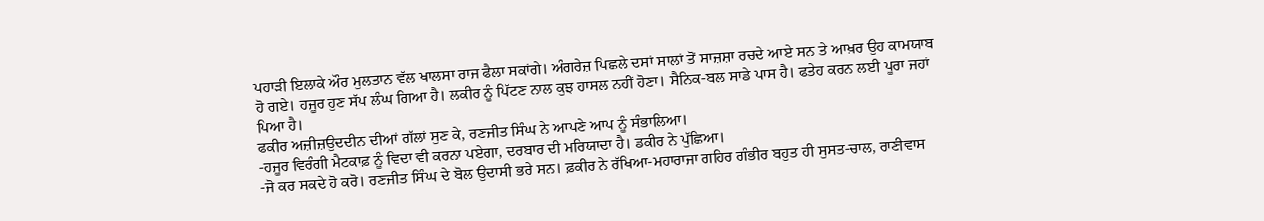ਪਹਾੜੀ ਇਲਾਕੇ ਔਰ ਮੁਲਤਾਨ ਵੱਲ ਖਾਲਸਾ ਰਾਜ ਫੈਲਾ ਸਕਾਂਗੇ। ਅੰਗਰੇਜ਼ ਪਿਛਲੇ ਦਸਾਂ ਸਾਲਾਂ ਤੋਂ ਸਾਜ਼ਸ਼ਾ ਰਚਦੇ ਆਏ ਸਨ ਤੇ ਆਖ਼ਰ ਉਹ ਕਾਮਯਾਬ ਹੋ ਗਏ। ਹਜੂਰ ਹੁਣ ਸੱਪ ਲੰਘ ਗਿਆ ਹੈ। ਲਕੀਰ ਨੂੰ ਪਿੱਟਣ ਨਾਲ ਕੁਝ ਹਾਸਲ ਨਹੀਂ ਹੋਣਾ। ਸੈਨਿਕ-ਬਲ ਸਾਡੇ ਪਾਸ ਹੈ। ਫਤੇਹ ਕਰਨ ਲਈ ਪੂਰਾ ਜਹਾਂ ਪਿਆ ਹੈ।
ਫਕੀਰ ਅਜ਼ੀਜ਼ਉਦਦੀਨ ਦੀਆਂ ਗੱਲਾਂ ਸੁਣ ਕੇ, ਰਣਜੀਤ ਸਿੰਘ ਨੇ ਆਪਣੇ ਆਪ ਨੂੰ ਸੰਭਾਲਿਆ।
-ਹਜੂਰ ਵਿਰੰਗੀ ਮੈਟਕਾਫ਼ ਨੂੰ ਵਿਦਾ ਵੀ ਕਰਨਾ ਪਏਗਾ, ਦਰਬਾਰ ਦੀ ਮਰਿਯਾਦਾ ਹੈ। ਡਕੀਰ ਨੇ ਪੁੱਛਿਆ।
-ਜੋ ਕਰ ਸਕਦੇ ਹੋ ਕਰੋ। ਰਣਜੀਤ ਸਿੰਘ ਦੇ ਬੋਲ ਉਦਾਸੀ ਭਰੇ ਸਨ। ਫ਼ਕੀਰ ਨੇ ਰੱਖਿਆ-ਮਹਾਰਾਜਾ ਗਹਿਰ ਗੰਭੀਰ ਬਹੁਤ ਹੀ ਸੁਸਤ-ਚਾਲ, ਰਾਣੀਵਾਸ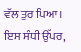ਵੱਲ ਤੁਰ ਪਿਆ।
ਇਸ ਸੰਧੀ ਉੱਪਰ,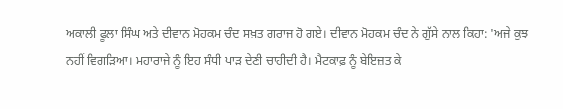ਅਕਾਲੀ ਫੂਲਾ ਸਿੰਘ ਅਤੇ ਦੀਵਾਨ ਮੋਹਕਮ ਚੰਦ ਸਖ਼ਤ ਗਰਾਜ ਹੋ ਗਏ। ਦੀਵਾਨ ਮੋਹਕਮ ਚੰਦ ਨੇ ਗੁੱਸੇ ਨਾਲ ਕਿਹਾ: 'ਅਜੇ ਕੁਝ ਨਹੀਂ ਵਿਗੜਿਆ। ਮਹਾਰਾਜੇ ਨੂੰ ਇਹ ਸੰਧੀ ਪਾੜ ਦੇਣੀ ਚਾਹੀਦੀ ਹੈ। ਮੈਟਕਾਫ਼ ਨੂੰ ਬੇਇਜ਼ਤ ਕੇ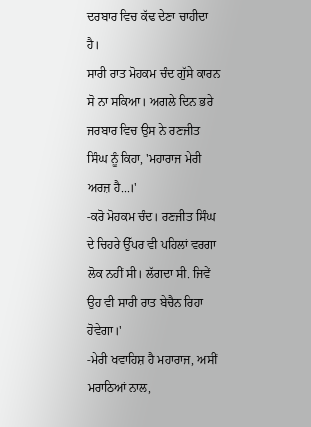ਦਰਬਾਰ ਵਿਚ ਕੱਢ ਦੇਣਾ ਚਾਹੀਦਾ ਹੈ।
ਸਾਰੀ ਰਾਤ ਮੋਹਕਮ ਚੰਦ ਗੁੱਸੇ ਕਾਰਨ ਸੋ ਨਾ ਸਕਿਆ। ਅਗਲੇ ਦਿਨ ਭਰੇ ਜਰਬਾਰ ਵਿਚ ਉਸ ਨੇ ਰਣਜੀਤ ਸਿੰਘ ਨੂੰ ਕਿਹਾ, 'ਮਹਾਰਾਜ ਮੇਰੀ ਅਰਜ਼ ਹੈ...।'
-ਕਰੋ ਮੋਹਕਮ ਚੰਦ। ਰਣਜੀਤ ਸਿੰਘ ਦੇ ਚਿਹਰੇ ਉੱਪਰ ਵੀ ਪਹਿਲਾਂ ਵਰਗਾ
ਲੋਕ ਨਹੀਂ ਸੀ। ਲੱਗਦਾ ਸੀ. ਜਿਵੇਂ ਉਹ ਵੀ ਸਾਰੀ ਰਾਤ ਬੇਚੈਨ ਰਿਹਾ ਹੋਵੇਗਾ।'
-ਮੇਰੀ ਖਵਾਹਿਸ਼ ਹੈ ਮਹਾਰਾਜ, ਅਸੀਂ ਮਰਾਠਿਆਂ ਨਾਲ,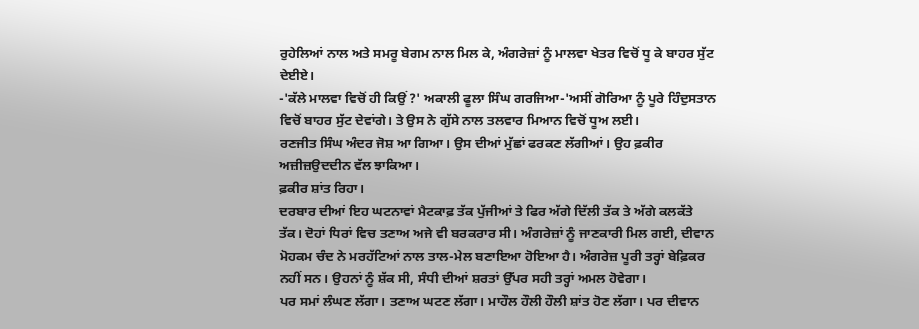ਰੁਹੇਲਿਆਂ ਨਾਲ ਅਤੇ ਸਮਰੂ ਬੇਗਮ ਨਾਲ ਮਿਲ ਕੇ, ਅੰਗਰੇਜ਼ਾਂ ਨੂੰ ਮਾਲਵਾ ਖੇਤਰ ਵਿਚੋਂ ਧੂ ਕੇ ਬਾਹਰ ਸੁੱਟ ਦੇਈਏ।
-'ਕੱਲੇ ਮਾਲਵਾ ਵਿਚੋਂ ਹੀ ਕਿਉਂ ?' ਅਕਾਲੀ ਫੂਲਾ ਸਿੰਘ ਗਰਜਿਆ-'ਅਸੀਂ ਗੋਰਿਆ ਨੂੰ ਪੂਰੇ ਹਿੰਦੁਸਤਾਨ ਵਿਚੋਂ ਬਾਹਰ ਸੁੱਟ ਦੇਵਾਂਗੇ। ਤੇ ਉਸ ਨੇ ਗੁੱਸੇ ਨਾਲ ਤਲਵਾਰ ਮਿਆਨ ਵਿਚੋਂ ਧੂਅ ਲਈ।
ਰਣਜੀਤ ਸਿੰਘ ਅੰਦਰ ਜੋਸ਼ ਆ ਗਿਆ। ਉਸ ਦੀਆਂ ਮੁੱਛਾਂ ਫਰਕਣ ਲੱਗੀਆਂ। ਉਹ ਫ਼ਕੀਰ ਅਜ਼ੀਜ਼ਉਦਦੀਨ ਵੱਲ ਝਾਕਿਆ।
ਫ਼ਕੀਰ ਸ਼ਾਂਤ ਰਿਹਾ।
ਦਰਬਾਰ ਦੀਆਂ ਇਹ ਘਟਨਾਵਾਂ ਮੈਟਕਾਫ਼ ਤੱਕ ਪੁੱਜੀਆਂ ਤੇ ਫਿਰ ਅੱਗੇ ਦਿੱਲੀ ਤੱਕ ਤੇ ਅੱਗੇ ਕਲਕੱਤੇ ਤੱਕ। ਦੋਹਾਂ ਧਿਰਾਂ ਵਿਚ ਤਣਾਅ ਅਜੇ ਵੀ ਬਰਕਰਾਰ ਸੀ। ਅੰਗਰੇਜ਼ਾਂ ਨੂੰ ਜਾਣਕਾਰੀ ਮਿਲ ਗਈ, ਦੀਵਾਨ ਮੋਹਕਮ ਚੰਦ ਨੇ ਮਰਹੱਟਿਆਂ ਨਾਲ ਤਾਲ-ਮੇਲ ਬਣਾਇਆ ਹੋਇਆ ਹੈ। ਅੰਗਰੇਜ਼ ਪੂਰੀ ਤਰ੍ਹਾਂ ਬੇਫ਼ਿਕਰ ਨਹੀਂ ਸਨ। ਉਹਨਾਂ ਨੂੰ ਸ਼ੱਕ ਸੀ, ਸੰਧੀ ਦੀਆਂ ਸ਼ਰਤਾਂ ਉੱਪਰ ਸਹੀ ਤਰ੍ਹਾਂ ਅਮਲ ਹੋਵੇਗਾ।
ਪਰ ਸਮਾਂ ਲੰਘਣ ਲੱਗਾ। ਤਣਾਅ ਘਟਣ ਲੱਗਾ। ਮਾਹੌਲ ਹੌਲੀ ਹੌਲੀ ਸ਼ਾਂਤ ਹੋਣ ਲੱਗਾ। ਪਰ ਦੀਵਾਨ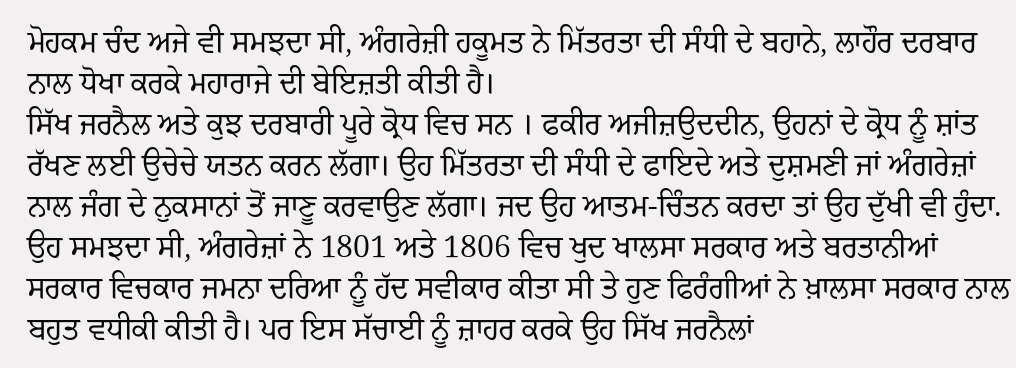ਮੋਹਕਮ ਚੰਦ ਅਜੇ ਵੀ ਸਮਝਦਾ ਸੀ, ਅੰਗਰੇਜ਼ੀ ਹਕੂਮਤ ਨੇ ਮਿੱਤਰਤਾ ਦੀ ਸੰਧੀ ਦੇ ਬਹਾਨੇ, ਲਾਹੌਰ ਦਰਬਾਰ ਨਾਲ ਧੋਖਾ ਕਰਕੇ ਮਹਾਰਾਜੇ ਦੀ ਬੇਇਜ਼ਤੀ ਕੀਤੀ ਹੈ।
ਸਿੱਖ ਜਰਨੈਲ ਅਤੇ ਕੁਝ ਦਰਬਾਰੀ ਪੂਰੇ ਕ੍ਰੋਧ ਵਿਚ ਸਨ । ਫਕੀਰ ਅਜੀਜ਼ਉਦਦੀਨ, ਉਹਨਾਂ ਦੇ ਕ੍ਰੋਧ ਨੂੰ ਸ਼ਾਂਤ ਰੱਖਣ ਲਈ ਉਚੇਚੇ ਯਤਨ ਕਰਨ ਲੱਗਾ। ਉਹ ਮਿੱਤਰਤਾ ਦੀ ਸੰਧੀ ਦੇ ਫਾਇਦੇ ਅਤੇ ਦੁਸ਼ਮਣੀ ਜਾਂ ਅੰਗਰੇਜ਼ਾਂ ਨਾਲ ਜੰਗ ਦੇ ਨੁਕਸਾਨਾਂ ਤੋਂ ਜਾਣੂ ਕਰਵਾਉਣ ਲੱਗਾ। ਜਦ ਉਹ ਆਤਮ-ਚਿੰਤਨ ਕਰਦਾ ਤਾਂ ਉਹ ਦੁੱਖੀ ਵੀ ਹੁੰਦਾ. ਉਹ ਸਮਝਦਾ ਸੀ, ਅੰਗਰੇਜ਼ਾਂ ਨੇ 1801 ਅਤੇ 1806 ਵਿਚ ਖੁਦ ਖਾਲਸਾ ਸਰਕਾਰ ਅਤੇ ਬਰਤਾਨੀਆਂ ਸਰਕਾਰ ਵਿਚਕਾਰ ਜਮਨਾ ਦਰਿਆ ਨੂੰ ਹੱਦ ਸਵੀਕਾਰ ਕੀਤਾ ਸੀ ਤੇ ਹੁਣ ਫਿਰੰਗੀਆਂ ਨੇ ਖ਼ਾਲਸਾ ਸਰਕਾਰ ਨਾਲ ਬਹੁਤ ਵਧੀਕੀ ਕੀਤੀ ਹੈ। ਪਰ ਇਸ ਸੱਚਾਈ ਨੂੰ ਜ਼ਾਹਰ ਕਰਕੇ ਉਹ ਸਿੱਖ ਜਰਨੈਲਾਂ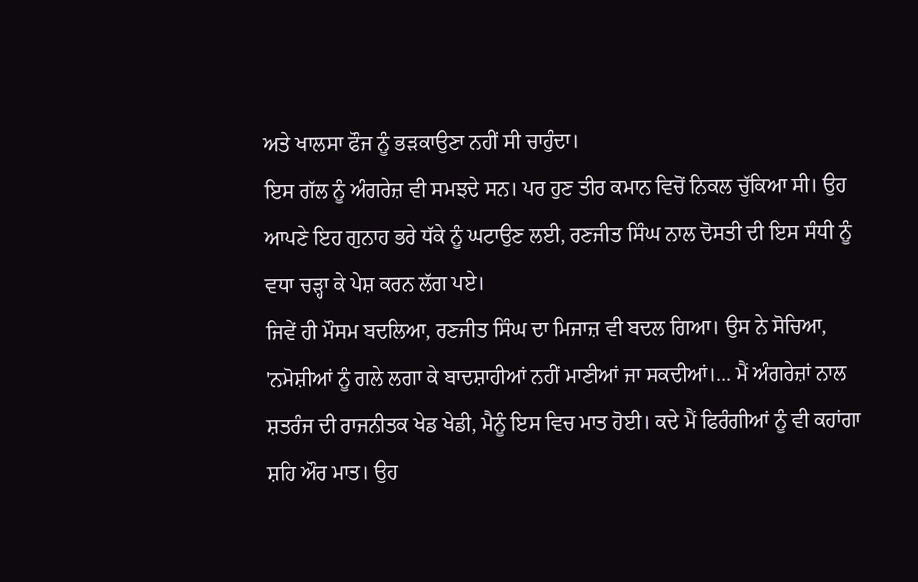ਅਤੇ ਖਾਲਸਾ ਫੌਜ ਨੂੰ ਭੜਕਾਉਣਾ ਨਹੀਂ ਸੀ ਚਾਹੁੰਦਾ।
ਇਸ ਗੱਲ ਨੂੰ ਅੰਗਰੇਜ਼ ਵੀ ਸਮਝਦੇ ਸਨ। ਪਰ ਹੁਣ ਤੀਰ ਕਮਾਨ ਵਿਚੋਂ ਨਿਕਲ ਚੁੱਕਿਆ ਸੀ। ਉਹ ਆਪਣੇ ਇਹ ਗੁਨਾਹ ਭਰੇ ਧੱਕੇ ਨੂੰ ਘਟਾਉਣ ਲਈ, ਰਣਜੀਤ ਸਿੰਘ ਨਾਲ ਦੋਸਤੀ ਦੀ ਇਸ ਸੰਧੀ ਨੂੰ ਵਧਾ ਚੜ੍ਹਾ ਕੇ ਪੇਸ਼ ਕਰਨ ਲੱਗ ਪਏ।
ਜਿਵੇਂ ਹੀ ਮੌਸਮ ਬਦਲਿਆ, ਰਣਜੀਤ ਸਿੰਘ ਦਾ ਮਿਜਾਜ਼ ਵੀ ਬਦਲ ਗਿਆ। ਉਸ ਨੇ ਸੋਚਿਆ, 'ਨਮੋਸ਼ੀਆਂ ਨੂੰ ਗਲੇ ਲਗਾ ਕੇ ਬਾਦਸ਼ਾਹੀਆਂ ਨਹੀਂ ਮਾਣੀਆਂ ਜਾ ਸਕਦੀਆਂ।... ਮੈਂ ਅੰਗਰੇਜ਼ਾਂ ਨਾਲ ਸ਼ਤਰੰਜ ਦੀ ਰਾਜਨੀਤਕ ਖੇਡ ਖੇਡੀ, ਮੈਨੂੰ ਇਸ ਵਿਚ ਮਾਤ ਹੋਈ। ਕਦੇ ਮੈਂ ਫਿਰੰਗੀਆਂ ਨੂੰ ਵੀ ਕਹਾਂਗਾ ਸ਼ਹਿ ਔਰ ਮਾਤ। ਉਹ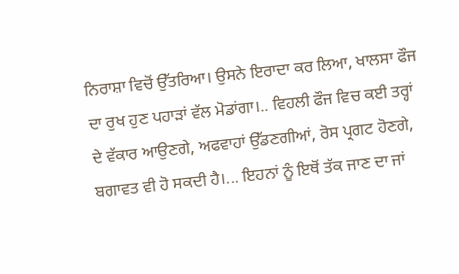ਨਿਰਾਸ਼ਾ ਵਿਚੋਂ ਉੱਤਰਿਆ। ਉਸਨੇ ਇਰਾਦਾ ਕਰ ਲਿਆ, ਖਾਲਸਾ ਫੌਜ ਦਾ ਰੁਖ ਹੁਣ ਪਹਾੜਾਂ ਵੱਲ ਮੋਡਾਂਗਾ।.. ਵਿਹਲੀ ਫੌਜ ਵਿਚ ਕਈ ਤਰ੍ਹਾਂ ਦੇ ਵੱਕਾਰ ਆਉਣਗੇ, ਅਫਵਾਹਾਂ ਉੱਡਣਗੀਆਂ, ਰੋਸ ਪ੍ਰਗਟ ਹੋਣਗੇ, ਬਗਾਵਤ ਵੀ ਹੋ ਸਕਦੀ ਹੈ।... ਇਹਨਾਂ ਨੂੰ ਇਥੋਂ ਤੱਕ ਜਾਣ ਦਾ ਜਾਂ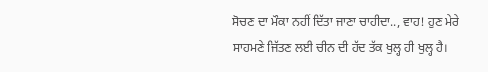ਸੋਚਣ ਦਾ ਮੌਕਾ ਨਹੀਂ ਦਿੱਤਾ ਜਾਣਾ ਚਾਹੀਦਾ.., ਵਾਹ! ਹੁਣ ਮੇਰੇ ਸਾਹਮਣੇ ਜਿੱਤਣ ਲਈ ਚੀਨ ਦੀ ਹੱਦ ਤੱਕ ਖੁਲ੍ਹ ਹੀ ਖੁਲ੍ਹ ਹੈ।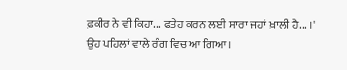ਫ਼ਕੀਰ ਨੇ ਵੀ ਕਿਹਾ... ਫਤੇਹ ਕਰਨ ਲਈ ਸਾਰਾ ਜਹਾਂ ਖ਼ਾਲੀ ਹੈ... ।'
ਉਹ ਪਹਿਲਾਂ ਵਾਲੇ ਰੰਗ ਵਿਚ ਆ ਗਿਆ।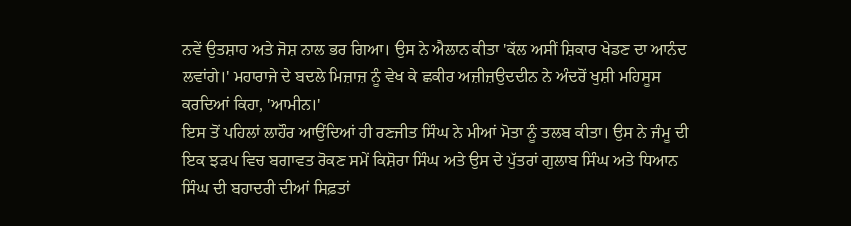ਨਵੇਂ ਉਤਸ਼ਾਹ ਅਤੇ ਜੋਸ਼ ਨਾਲ ਭਰ ਗਿਆ। ਉਸ ਨੇ ਐਲਾਨ ਕੀਤਾ 'ਕੱਲ ਅਸੀਂ ਸ਼ਿਕਾਰ ਖੇਡਣ ਦਾ ਆਨੰਦ ਲਵਾਂਗੇ।' ਮਹਾਰਾਜੇ ਦੇ ਬਦਲੇ ਮਿਜ਼ਾਜ਼ ਨੂੰ ਵੇਖ ਕੇ ਛਕੀਰ ਅਜ਼ੀਜ਼ਉਦਦੀਨ ਨੇ ਅੰਦਰੋਂ ਖੁਸ਼ੀ ਮਹਿਸੂਸ ਕਰਦਿਆਂ ਕਿਹਾ, 'ਆਮੀਨ।'
ਇਸ ਤੋਂ ਪਹਿਲਾਂ ਲਾਹੌਰ ਆਉਂਦਿਆਂ ਹੀ ਰਣਜੀਤ ਸਿੰਘ ਨੇ ਮੀਆਂ ਮੋਤਾ ਨੂੰ ਤਲਬ ਕੀਤਾ। ਉਸ ਨੇ ਜੰਮੂ ਦੀ ਇਕ ਝੜਪ ਵਿਚ ਬਗਾਵਤ ਰੋਕਣ ਸਮੇਂ ਕਿਸ਼ੋਰਾ ਸਿੰਘ ਅਤੇ ਉਸ ਦੇ ਪੁੱਤਰਾਂ ਗੁਲਾਬ ਸਿੰਘ ਅਤੇ ਧਿਆਨ ਸਿੰਘ ਦੀ ਬਹਾਦਰੀ ਦੀਆਂ ਸਿਫ਼ਤਾਂ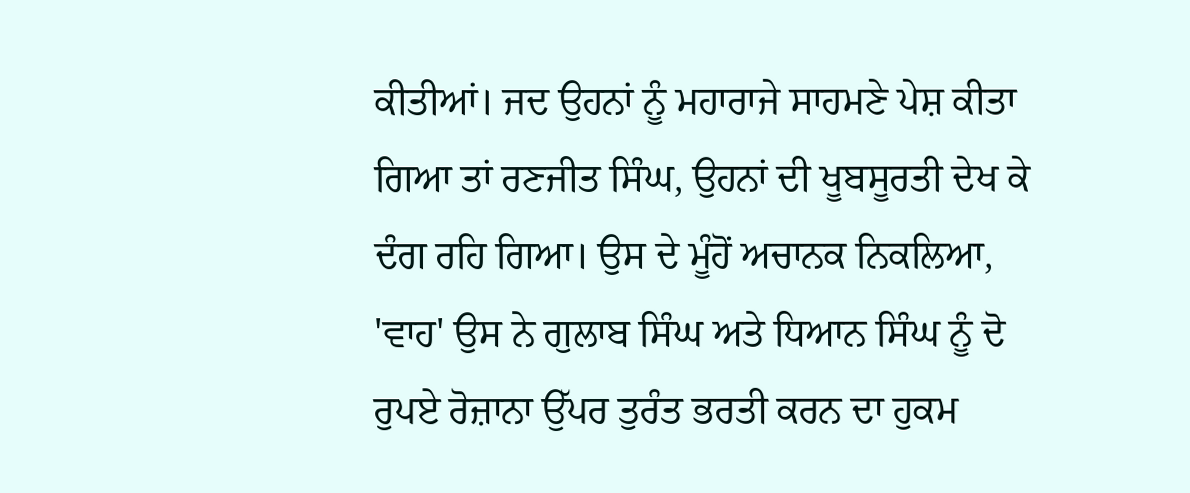ਕੀਤੀਆਂ। ਜਦ ਉਹਨਾਂ ਨੂੰ ਮਹਾਰਾਜੇ ਸਾਹਮਣੇ ਪੇਸ਼ ਕੀਤਾ ਗਿਆ ਤਾਂ ਰਣਜੀਤ ਸਿੰਘ, ਉਹਨਾਂ ਦੀ ਖੂਬਸੂਰਤੀ ਦੇਖ ਕੇ ਦੰਗ ਰਹਿ ਗਿਆ। ਉਸ ਦੇ ਮੂੰਹੋਂ ਅਚਾਨਕ ਨਿਕਲਿਆ, 'ਵਾਹ' ਉਸ ਨੇ ਗੁਲਾਬ ਸਿੰਘ ਅਤੇ ਧਿਆਨ ਸਿੰਘ ਨੂੰ ਦੋ ਰੁਪਏ ਰੋਜ਼ਾਨਾ ਉੱਪਰ ਤੁਰੰਤ ਭਰਤੀ ਕਰਨ ਦਾ ਹੁਕਮ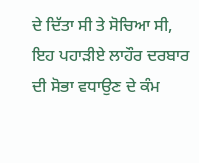ਦੇ ਦਿੱਤਾ ਸੀ ਤੇ ਸੋਚਿਆ ਸੀ, ਇਹ ਪਹਾੜੀਏ ਲਾਹੌਰ ਦਰਬਾਰ ਦੀ ਸੋਭਾ ਵਧਾਉਣ ਦੇ ਕੰਮ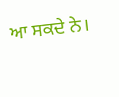ਆ ਸਕਦੇ ਨੇ।